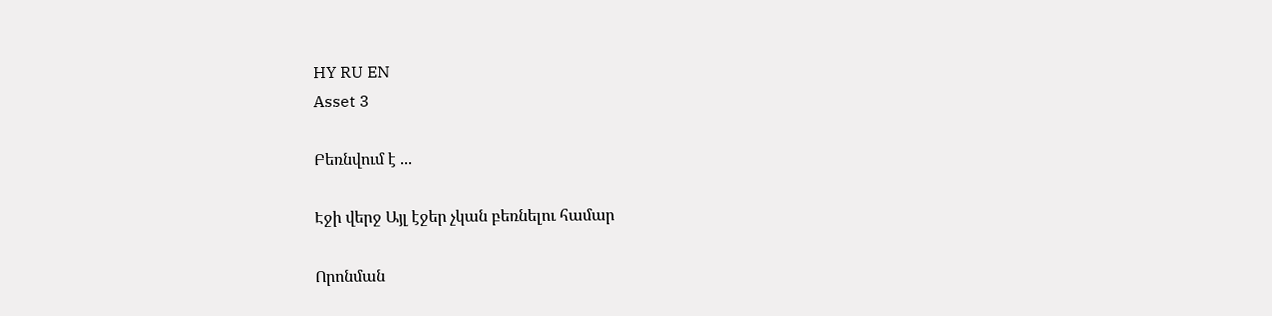HY RU EN
Asset 3

Բեռնվում է ...

Էջի վերջ Այլ էջեր չկան բեռնելու համար

Որոնման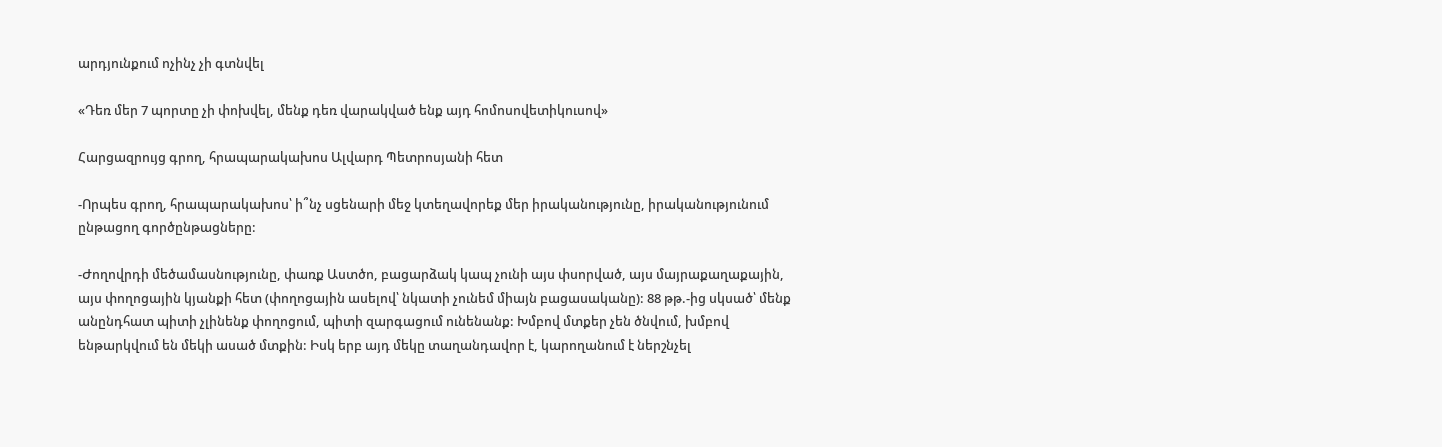արդյունքում ոչինչ չի գտնվել

«Դեռ մեր 7 պորտը չի փոխվել, մենք դեռ վարակված ենք այդ հոմոսովետիկուսով»

Հարցազրույց գրող, հրապարակախոս Ալվարդ Պետրոսյանի հետ

-Որպես գրող, հրապարակախոս՝ ի՞նչ սցենարի մեջ կտեղավորեք մեր իրականությունը, իրականությունում ընթացող գործընթացները:

-Ժողովրդի մեծամասնությունը, փառք Աստծո, բացարձակ կապ չունի այս փսորված, այս մայրաքաղաքային, այս փողոցային կյանքի հետ (փողոցային ասելով՝ նկատի չունեմ միայն բացասականը): 88 թթ.-ից սկսած՝ մենք անընդհատ պիտի չլինենք փողոցում, պիտի զարգացում ունենանք: Խմբով մտքեր չեն ծնվում, խմբով ենթարկվում են մեկի ասած մտքին: Իսկ երբ այդ մեկը տաղանդավոր է, կարողանում է ներշնչել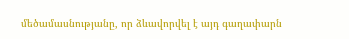մեծամասնությանը, որ ձևավորվել է այդ գաղափարն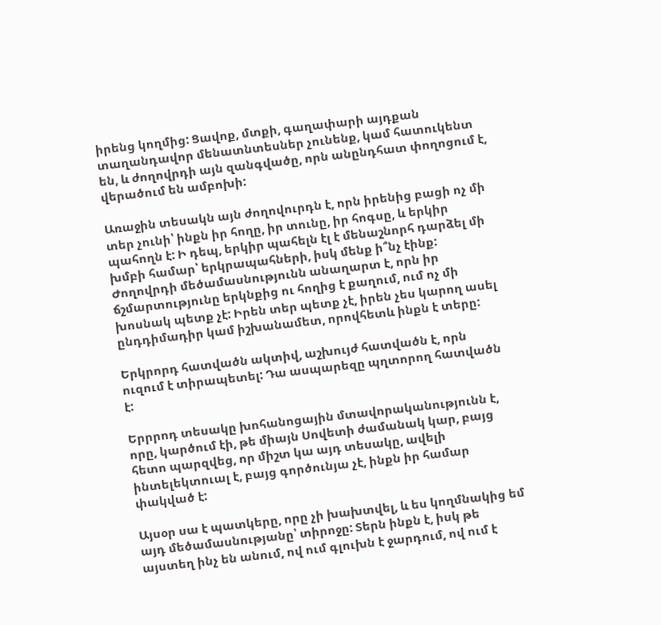իրենց կողմից: Ցավոք, մտքի, գաղափարի այդքան տաղանդավոր մենատնտեսներ չունենք, կամ հատուկենտ են, և ժողովրդի այն զանգվածը, որն անընդհատ փողոցում է, վերածում են ամբոխի:

Առաջին տեսակն այն ժողովուրդն է, որն իրենից բացի ոչ մի տեր չունի՝ ինքն իր հողը, իր տունը, իր հոգսը, և երկիր պահողն է: Ի դեպ, երկիր պահելն էլ է մենաշնորհ դարձել մի խմբի համար՝ երկրապահների, իսկ մենք ի՞նչ էինք: Ժողովրդի մեծամասնությունն անաղարտ է, որն իր ճշմարտությունը երկնքից ու հողից է քաղում, ում ոչ մի խոսնակ պետք չէ: Իրեն տեր պետք չէ, իրեն չես կարող ասել ընդդիմադիր կամ իշխանամետ, որովհետև ինքն է տերը:

Երկրորդ հատվածն ակտիվ, աշխույժ հատվածն է, որն ուզում է տիրապետել: Դա ասպարեզը պղտորող հատվածն է:

Երրրոդ տեսակը խոհանոցային մտավորականությունն է, որը, կարծում էի, թե միայն Սովետի ժամանակ կար, բայց հետո պարզվեց, որ միշտ կա այդ տեսակը, ավելի ինտելեկտուալ է, բայց գործունյա չէ, ինքն իր համար փակված է:

Այսօր սա է պատկերը, որը չի խախտվել, և ես կողմնակից եմ այդ մեծամասնությանը՝ տիրոջը: Տերն ինքն է, իսկ թե այստեղ ինչ են անում, ով ում գլուխն է ջարդում, ով ում է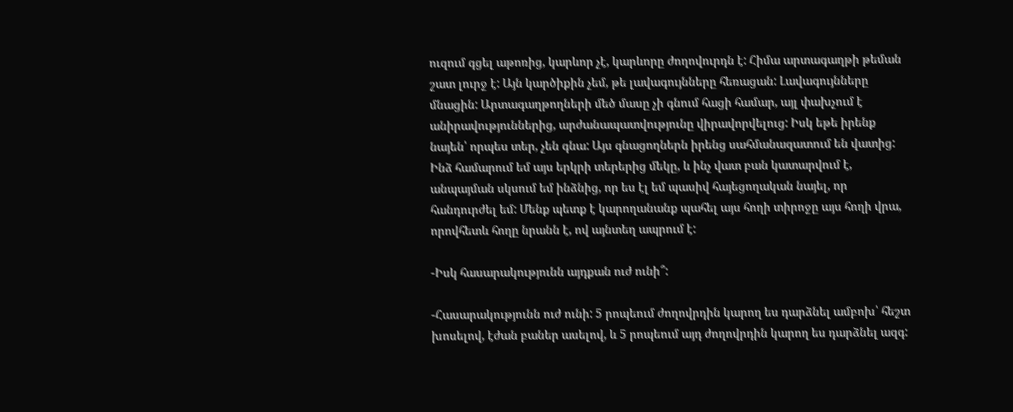ուզում գցել աթոռից, կարևոր չէ, կարևորը ժողովուրդն է: Հիմա արտագաղթի թեման շատ լուրջ է: Այն կարծիքին չեմ, թե լավագույնները հեռացան: Լավագույնները մնացին: Արտագաղթողների մեծ մասը չի գնում հացի համար, այլ փախչում է անիրավություններից, արժանապատվությունը վիրավորվելուց: Իսկ եթե իրենք նայեն՝ որպես տեր, չեն գնա: Այս գնացողներն իրենց սահմանազատում են վատից: Ինձ համարում եմ այս երկրի տերերից մեկը, և ինչ վատ բան կատարվում է, անպայման սկսում եմ ինձնից, որ ես էլ եմ պասիվ հայեցողական նայել, որ հանդուրժել եմ: Մենք պետք է կարողանանք պահել այս հողի տիրոջը այս հողի վրա, որովհետև հողը նրանն է, ով այնտեղ ապրում է:

-Իսկ հասարակությունն այդքան ուժ ունի՞:

-Հասարակությունն ուժ ունի: 5 րոպեում ժողովրդին կարող ես դարձնել ամբոխ՝ հեշտ խոսելով, էժան բաներ ասելով, և 5 րոպեում այդ ժողովրդին կարող ես դարձնել ազգ: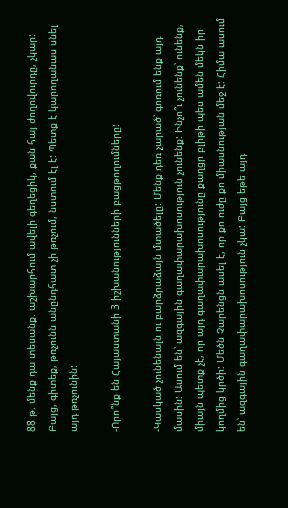88 թ. մենք դա տեսանք. աշխարհում ավելի գեղեցիկ, քան հայ ժողովուրդը, չկար: Բայց, գիտեք, թռչունն անընդհատ չի թռչում, նստում էլ է: Պետք է կարողանաս սնել այդ թռչունին:

-Որո՞նք են Հայաստանի 3 իշխանությունների բացթողումները:

-Կասկած չունենալն ու բարձրաձայն մտածելը: Մենք դեռ չարած՝ գոռում ենք այդ մասին: Ասում են՝ ազգային գաղափարախոսություն չունենք: Ինչո՞ւ չունենք՝ ունենք, միայն պետք չէ, որ այդ գաղափարախոսությունը քաղցր բլիթի պես ամեն մեկն իր կողմից կրծի: Մեծն Չարենցն ասել է, որ քո ուժը քո միասնության մեջ է: Հիմա ասում են՝ ազգային գաղափարախոսություն չկա: Բայց եթե այդ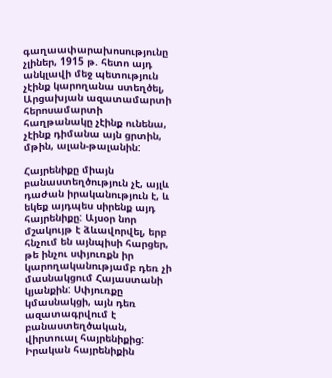գաղաափարախոսությունը չլիներ, 1915 թ. հետո այդ անկլավի մեջ պետություն չէինք կարողանա ստեղծել, Արցախյան ազատամարտի հերոսամարտի հաղթանակը չէինք ունենա, չէինք դիմանա այն ցրտին, մթին, ալան-թալանին:

Հայրենիքը միայն բանաստեղծություն չէ, այլև դաժան իրականություն է, և եկեք այդպես սիրենք այդ հայրենիքը: Այսօր նոր մշակույթ է ձևավորվել, երբ հնչում են այնպիսի հարցեր, թե ինչու սփյուռքն իր կարողականությամբ դեռ չի մասնակցում Հայաստանի կյանքին: Սփյուռքը կմասնակցի, այն դեռ ազատագրվում է բանաստեղծական, վիրտուալ հայրենիքից: Իրական հայրենիքին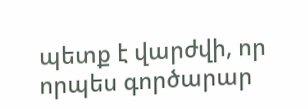պետք է վարժվի, որ որպես գործարար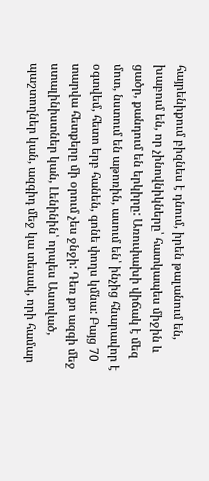հայրենիքում բիզնես է դնում, իրեն թալանում են, խաբում են, որ չինովնիկները՝ հատկապես միջին և ցածր, քանդում են երկիրը: Առուփախի վիճակ է մեզ մոտ, նստում են աթոռին, ասում են՝ ինչից հնարավոր է օգտվեմ, հետո երբ հանեն, գոնե փողս կմնա: Բայց 70 տարվա հետքերը մի օրում չես ջնջի: Դեռ քո ազգի մեջ ստալինիստներ կան, Լենինին՝ որպես Աստված, պաշտողներ կան, ազգիդ մեջ կա տեսակ, որի համար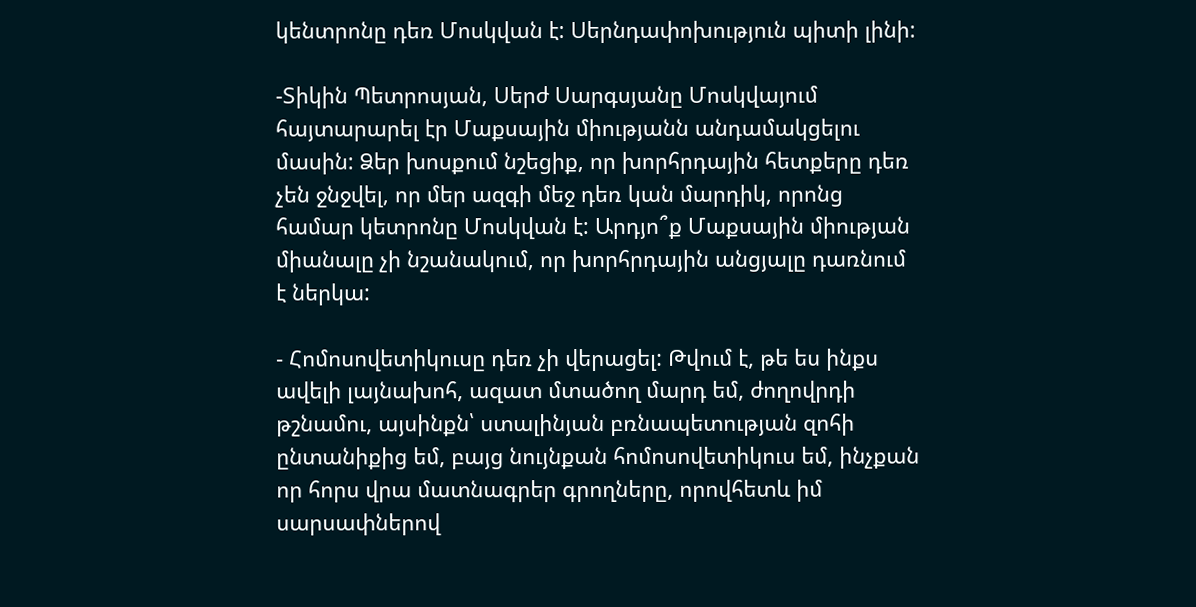կենտրոնը դեռ Մոսկվան է: Սերնդափոխություն պիտի լինի:

-Տիկին Պետրոսյան, Սերժ Սարգսյանը Մոսկվայում հայտարարել էր Մաքսային միությանն անդամակցելու մասին: Ձեր խոսքում նշեցիք, որ խորհրդային հետքերը դեռ չեն ջնջվել, որ մեր ազգի մեջ դեռ կան մարդիկ, որոնց համար կետրոնը Մոսկվան է: Արդյո՞ք Մաքսային միության միանալը չի նշանակում, որ խորհրդային անցյալը դառնում է ներկա:

- Հոմոսովետիկուսը դեռ չի վերացել: Թվում է, թե ես ինքս ավելի լայնախոհ, ազատ մտածող մարդ եմ, ժողովրդի թշնամու, այսինքն՝ ստալինյան բռնապետության զոհի ընտանիքից եմ, բայց նույնքան հոմոսովետիկուս եմ, ինչքան որ հորս վրա մատնագրեր գրողները, որովհետև իմ սարսափներով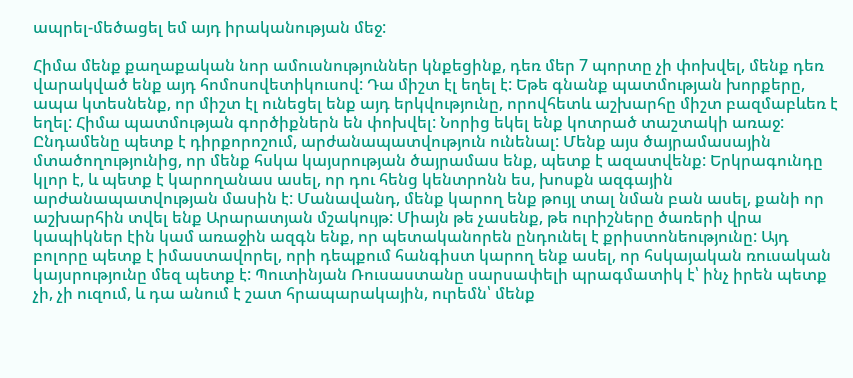ապրել-մեծացել եմ այդ իրականության մեջ:

Հիմա մենք քաղաքական նոր ամուսնություններ կնքեցինք, դեռ մեր 7 պորտը չի փոխվել, մենք դեռ վարակված ենք այդ հոմոսովետիկուսով: Դա միշտ էլ եղել է: Եթե գնանք պատմության խորքերը, ապա կտեսնենք, որ միշտ էլ ունեցել ենք այդ երկվությունը, որովհետև աշխարհը միշտ բազմաբևեռ է եղել: Հիմա պատմության գործիքներն են փոխվել: Նորից եկել ենք կոտրած տաշտակի առաջ: Ընդամենը պետք է դիրքորոշում, արժանապատվություն ունենալ: Մենք այս ծայրամասային մտածողությունից, որ մենք հսկա կայսրության ծայրամաս ենք, պետք է ազատվենք: Երկրագունդը կլոր է, և պետք է կարողանաս ասել, որ դու հենց կենտրոնն ես, խոսքն ազգային արժանապատվության մասին է: Մանավանդ, մենք կարող ենք թույլ տալ նման բան ասել, քանի որ աշխարհին տվել ենք Արարատյան մշակույթ: Միայն թե չասենք, թե ուրիշները ծառերի վրա կապիկներ էին կամ առաջին ազգն ենք, որ պետականորեն ընդունել է քրիստոնեությունը: Այդ բոլորը պետք է իմաստավորել, որի դեպքում հանգիստ կարող ենք ասել, որ հսկայական ռուսական կայսրությունը մեզ պետք է: Պուտինյան Ռուսաստանը սարսափելի պրագմատիկ է՝ ինչ իրեն պետք չի, չի ուզում, և դա անում է շատ հրապարակային, ուրեմն՝ մենք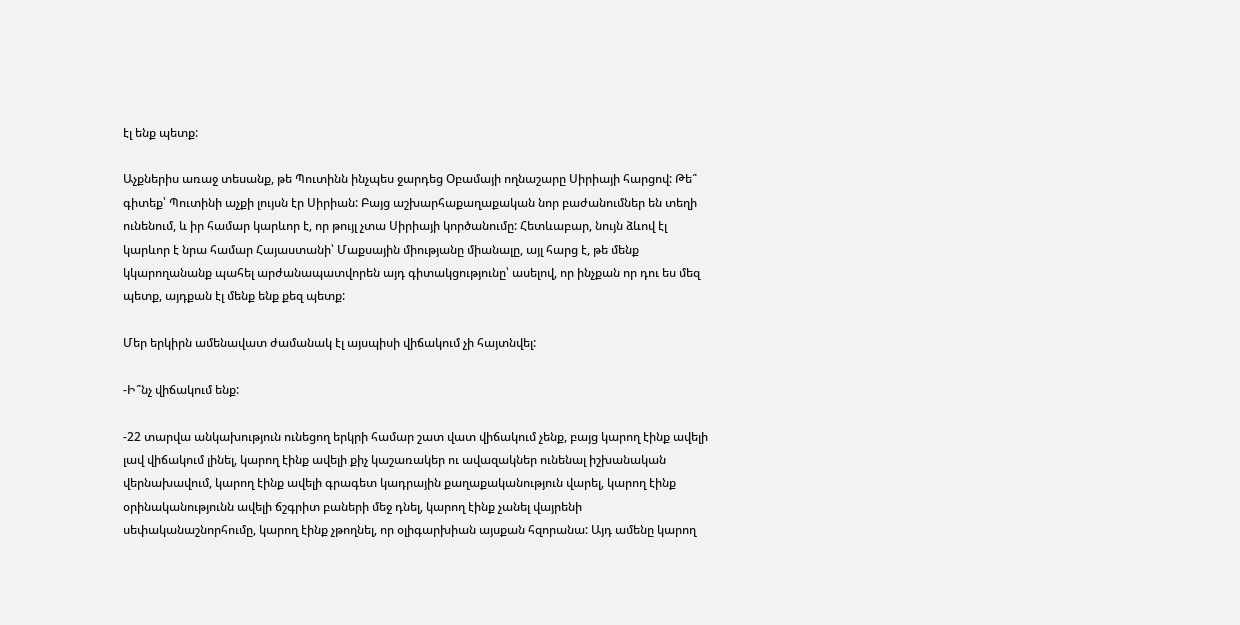էլ ենք պետք:

Աչքներիս առաջ տեսանք, թե Պուտինն ինչպես ջարդեց Օբամայի ողնաշարը Սիրիայի հարցով: Թե՞ գիտեք՝ Պուտինի աչքի լույսն էր Սիրիան: Բայց աշխարհաքաղաքական նոր բաժանումներ են տեղի ունենում, և իր համար կարևոր է, որ թույլ չտա Սիրիայի կործանումը: Հետևաբար, նույն ձևով էլ կարևոր է նրա համար Հայաստանի՝ Մաքսային միությանը միանալը, այլ հարց է, թե մենք կկարողանանք պահել արժանապատվորեն այդ գիտակցությունը՝ ասելով, որ ինչքան որ դու ես մեզ պետք, այդքան էլ մենք ենք քեզ պետք:

Մեր երկիրն ամենավատ ժամանակ էլ այսպիսի վիճակում չի հայտնվել:

-Ի՞նչ վիճակում ենք:

-22 տարվա անկախություն ունեցող երկրի համար շատ վատ վիճակում չենք, բայց կարող էինք ավելի լավ վիճակում լինել, կարող էինք ավելի քիչ կաշառակեր ու ավազակներ ունենալ իշխանական վերնախավում, կարող էինք ավելի գրագետ կադրային քաղաքականություն վարել, կարող էինք օրինականությունն ավելի ճշգրիտ բաների մեջ դնել, կարող էինք չանել վայրենի սեփականաշնորհումը, կարող էինք չթողնել, որ օլիգարխիան այսքան հզորանա: Այդ ամենը կարող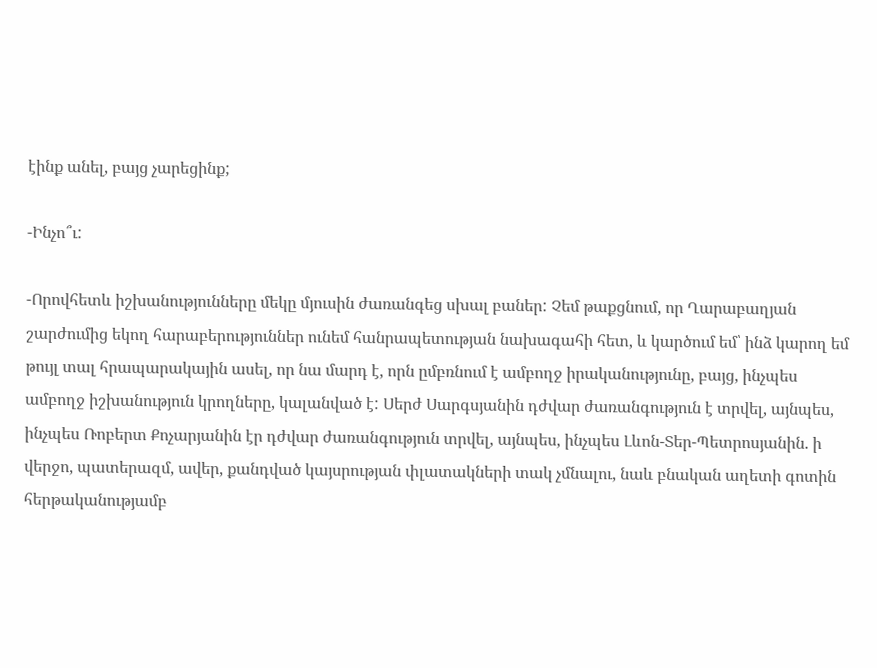էինք անել, բայց չարեցինք;

-Ինչո՞ւ:

-Որովհետև իշխանությունները մեկը մյուսին ժառանգեց սխալ բաներ: Չեմ թաքցնում, որ Ղարաբաղյան շարժումից եկող հարաբերություններ ունեմ հանրապետության նախագահի հետ, և կարծում եմ՝ ինձ կարող եմ թույլ տալ հրապարակային ասել, որ նա մարդ է, որն ըմբռնում է ամբողջ իրականությունը, բայց, ինչպես ամբողջ իշխանություն կրողները, կալանված է: Սերժ Սարգսյանին դժվար ժառանգություն է տրվել, այնպես, ինչպես Ռոբերտ Քոչարյանին էր դժվար ժառանգություն տրվել, այնպես, ինչպես Լևոն-Տեր-Պետրոսյանին. ի վերջո, պատերազմ, ավեր, քանդված կայսրության փլատակների տակ չմնալու, նաև բնական աղետի գոտին հերթականությամբ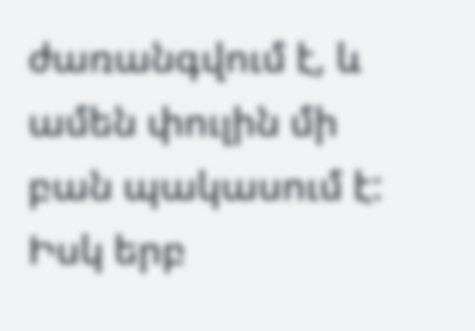ժառանգվում է, և ամեն փուլին մի բան պակասում է: Իսկ երբ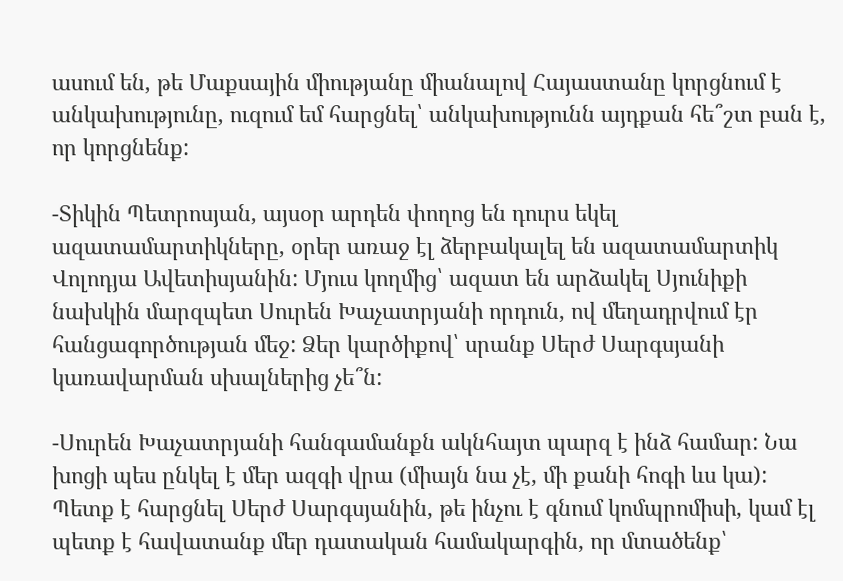ասում են, թե Մաքսային միությանը միանալով Հայաստանը կորցնում է անկախությունը, ուզում եմ հարցնել՝ անկախությունն այդքան հե՞շտ բան է, որ կորցնենք:

-Տիկին Պետրոսյան, այսօր արդեն փողոց են դուրս եկել ազատամարտիկները, օրեր առաջ էլ ձերբակալել են ազատամարտիկ Վոլոդյա Ավետիսյանին: Մյուս կողմից՝ ազատ են արձակել Սյունիքի նախկին մարզպետ Սուրեն Խաչատրյանի որդուն, ով մեղադրվում էր հանցագործության մեջ: Ձեր կարծիքով՝ սրանք Սերժ Սարգսյանի կառավարման սխալներից չե՞ն:

-Սուրեն Խաչատրյանի հանգամանքն ակնհայտ պարզ է ինձ համար: Նա խոցի պես ընկել է մեր ազգի վրա (միայն նա չէ, մի քանի հոգի ևս կա): Պետք է հարցնել Սերժ Սարգսյանին, թե ինչու է գնում կոմպրոմիսի, կամ էլ պետք է հավատանք մեր դատական համակարգին, որ մտածենք՝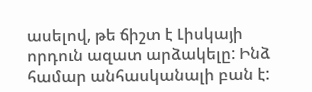ասելով, թե ճիշտ է Լիսկայի որդուն ազատ արձակելը: Ինձ համար անհասկանալի բան է: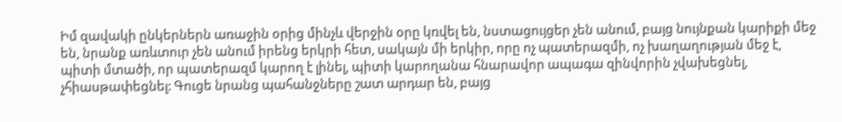Իմ զավակի ընկերներն առաջին օրից մինչև վերջին օրը կռվել են, նստացույցեր չեն անում, բայց նույնքան կարիքի մեջ են, նրանք առևտուր չեն անում իրենց երկրի հետ, սակայն մի երկիր, որը ոչ պատերազմի, ոչ խաղաղության մեջ է, պիտի մտածի, որ պատերազմ կարող է լինել, պիտի կարողանա հնարավոր ապագա զինվորին չվախեցնել, չհիասթափեցնել: Գուցե նրանց պահանջները շատ արդար են, բայց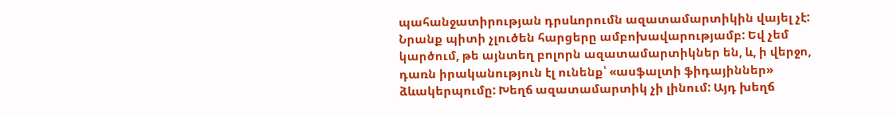պահանջատիրության դրսևորումն ազատամարտիկին վայել չէ: Նրանք պիտի չլուծեն հարցերը ամբոխավարությամբ: Եվ չեմ կարծում, թե այնտեղ բոլորն ազատամարտիկներ են, և, ի վերջո, դառն իրականություն էլ ունենք՝ «ասֆալտի ֆիդայիններ» ձևակերպումը: Խեղճ ազատամարտիկ չի լինում: Այդ խեղճ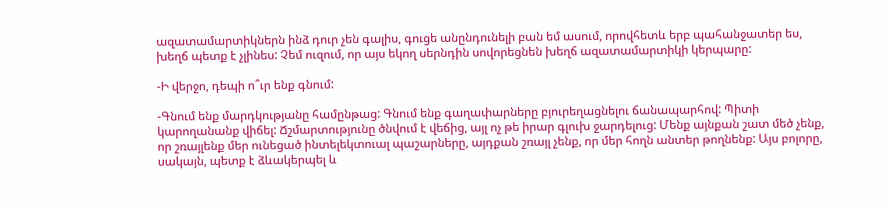ազատամարտիկներն ինձ դուր չեն գալիս, գուցե անընդունելի բան եմ ասում, որովհետև երբ պահանջատեր ես, խեղճ պետք է չլինես: Չեմ ուզում, որ այս եկող սերնդին սովորեցնեն խեղճ ազատամարտիկի կերպարը:

-Ի վերջո, դեպի ո՞ւր ենք գնում:

-Գնում ենք մարդկությանը համընթաց: Գնում ենք գաղափարները բյուրեղացնելու ճանապարհով: Պիտի կարողանանք վիճել: Ճշմարտությունը ծնվում է վեճից, այլ ոչ թե իրար գլուխ ջարդելուց: Մենք այնքան շատ մեծ չենք, որ շռայլենք մեր ունեցած ինտելեկտուալ պաշարները, այդքան շռայլ չենք, որ մեր հողն անտեր թողնենք: Այս բոլորը, սակայն, պետք է ձևակերպել և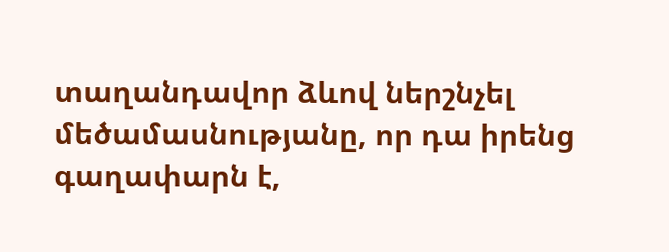տաղանդավոր ձևով ներշնչել մեծամասնությանը, որ դա իրենց գաղափարն է,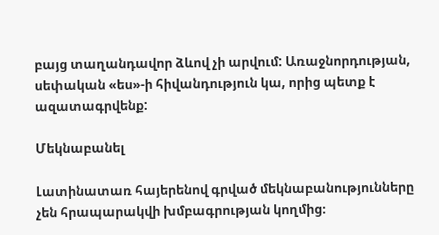բայց տաղանդավոր ձևով չի արվում: Առաջնորդության, սեփական «ես»-ի հիվանդություն կա, որից պետք է ազատագրվենք:

Մեկնաբանել

Լատինատառ հայերենով գրված մեկնաբանությունները չեն հրապարակվի խմբագրության կողմից։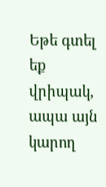Եթե գտել եք վրիպակ, ապա այն կարող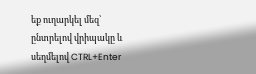եք ուղարկել մեզ՝ ընտրելով վրիպակը և սեղմելով CTRL+Enter